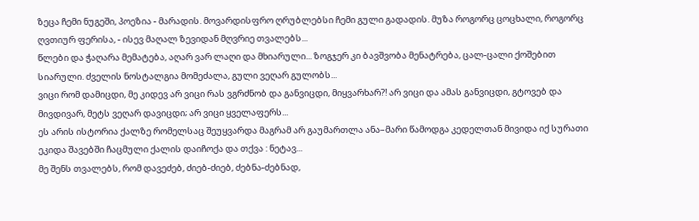ზეცა ჩემი ნუგეში, პოეზია - მარადის. მოვარდისფრო ღრუბლებსი ჩემი გული გადადის. მუზა როგორც ცოცხალი, როგორც ღვთიურ ფერისა, - ისევ მაღალ ზევიდან მღვრიე თვალებს...
წლები და ჭაღარა მემატება, აღარ ვარ ლაღი და მხიარული... ზოგჯერ კი ბავშვობა მენატრება, ცალ-ცალი ქოშებით სიარული. ძველის ნოსტალგია მომეძალა, გული ვეღარ გულობს...
ვიცი რომ დამიცდი, მე კიდევ არ ვიცი რას ვგრძნობ და განვიცდი, მიყვარხარ?! არ ვიცი და ამას განვიცდი, გტოვებ და მივდივარ, მეტს ვეღარ დავიცდი; არ ვიცი ყველაფერს...
ეს არის ისტორია ქალზე რომელსაც შეუყვარდა მაგრამ არ გაუმართლა ანა–მარი წამოდგა კედელთან მივიდა იქ სურათი ეკიდა შავებში ჩაცმული ქალის დაიჩოქა და თქვა : ნეტავ...
მე შენს თვალებს, რომ დავეძებ, ძიებ-ძიებ, ძებნა-ძებნად,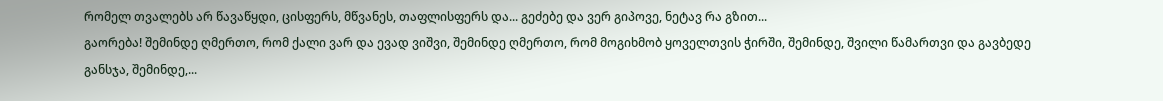რომელ თვალებს არ წავაწყდი, ცისფერს, მწვანეს, თაფლისფერს და... გეძებე და ვერ გიპოვე, ნეტავ რა გზით...
გაორება! შემინდე ღმერთო, რომ ქალი ვარ და ევად ვიშვი, შემინდე ღმერთო, რომ მოგიხმობ ყოველთვის ჭირში, შემინდე, შვილი წამართვი და გავბედე განსჯა, შემინდე,...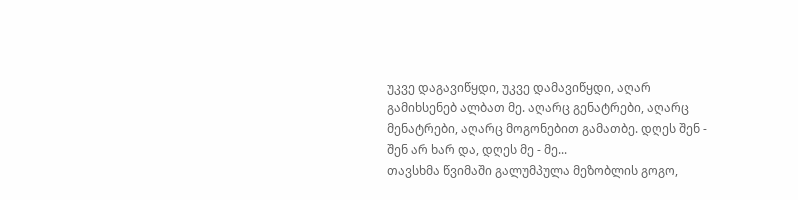უკვე დაგავიწყდი, უკვე დამავიწყდი, აღარ გამიხსენებ ალბათ მე. აღარც გენატრები, აღარც მენატრები, აღარც მოგონებით გამათბე. დღეს შენ - შენ არ ხარ და, დღეს მე - მე...
თავსხმა წვიმაში გალუმპულა მეზობლის გოგო,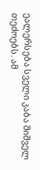ეალერსება სველი კაბა შიშველ თეძოებს. ამ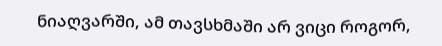ნიაღვარში, ამ თავსხმაში არ ვიცი როგორ,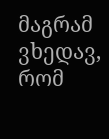მაგრამ ვხედავ, რომ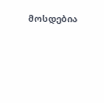მოსდებია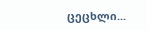ცეცხლი...